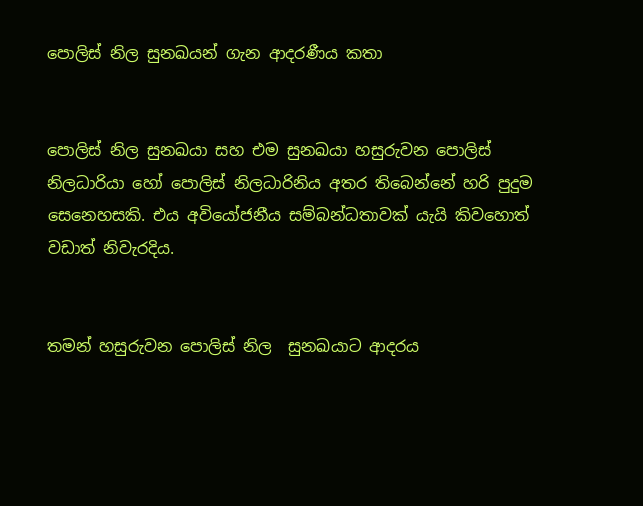පොලිස් නිල සුනඛයන් ගැන ආදරණීය කතා


පොලිස් නිල සුනඛයා සහ එම සුනඛයා හසුරුවන පොලිස් නිලධාරියා හෝ පොලිස් නිලධාරිනිය අතර තිබෙන්නේ හරි පුදුම සෙනෙහසකි. එය අවියෝජනීය සම්බන්ධතාවක් යැයි කිවහොත් වඩාත් නිවැරදිය.


තමන් හසුරුවන පොලිස් නිල  සුනඛයාට ආදරය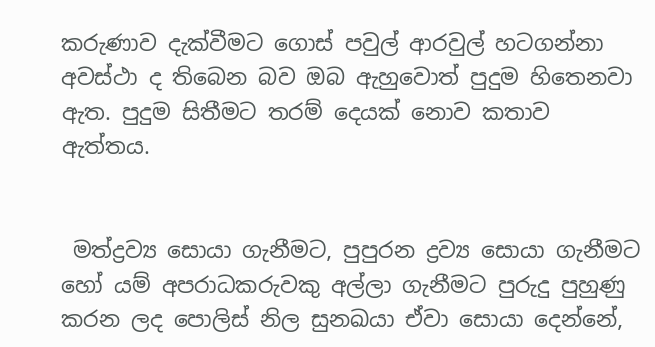කරුණාව දැක්වීමට ගොස් පවුල් ආරවුල් හටගන්නා අවස්ථා ද තිබෙන බව ඔබ ඇහුවොත් පුදුම හිතෙනවා ඇත. පුදුම සිතීමට තරම් දෙයක් නොව කතාව ඇත්තය.


 මත්ද්‍රව්‍ය සොයා ගැනීමට, පුපුරන ද්‍රව්‍ය සොයා ගැනීමට හෝ යම් අපරාධකරුවකු අල්ලා ගැනීමට පුරුදු පුහුණු කරන ලද පොලිස් නිල සුනඛයා ඒවා සොයා දෙන්නේ,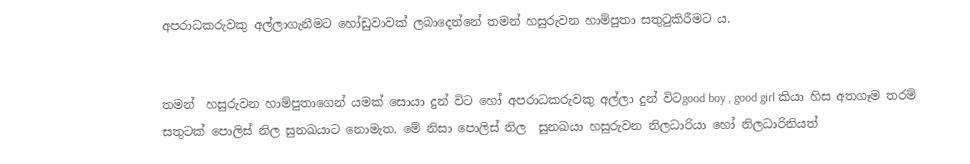අපරාධකරුවකු අල්ලාගැනීමට හෝඩුවාවක් ලබාදෙන්නේ තමන් හසුරුවන හාම්පුතා සතුටුකිරීමට ය.


තමන්  හසුරුවන හාම්පුතාගෙන් යමක් සොයා දුන් විට හෝ අපරාධකරුවකු අල්ලා දුන් විටgood boy , good girl කියා හිස අතගෑම තරම් සතුටක් පොලිස් නිල සුනඛයාට නොමැත. මේ නිසා පොලිස් නිල  සුනඛයා හසුරුවන නිලධාරියා හෝ නිලධාරිනියත්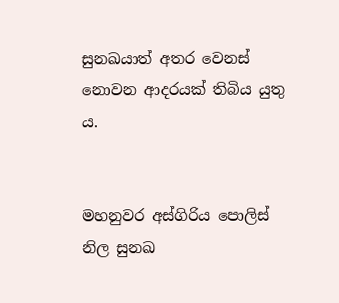සුනඛයාත් අතර වෙනස් නොවන ආදරයක් තිබිය යුතු ය.


මහනුවර අස්ගිරිය පොලිස් නිල සුනඛ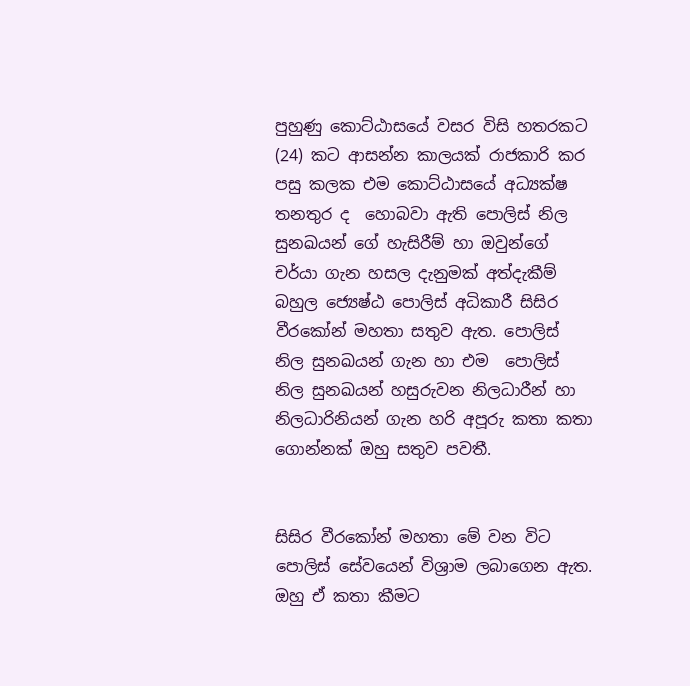පුහුණු කොට්ඨාසයේ වසර විසි හතරකට (24) කට ආසන්න කාලයක් රාජකාරි කර පසු කලක එම කොට්ඨාසයේ අධ්‍යක්ෂ තනතුර ද  හොබවා ඇති පොලිස් නිල සුනඛයන් ගේ හැසිරීම් හා ඔවුන්ගේ චර්යා ගැන හසල දැනුමක් අත්දැකීම් බහුල ජ්‍යෙෂ්ඨ පොලිස් අධිකාරී සිසිර වීරකෝන් මහතා සතුව ඇත. පොලිස් නිල සුනඛයන් ගැන හා එම  පොලිස් නිල සුනඛයන් හසුරුවන නිලධාරීන් හා නිලධාරිනියන් ගැන හරි අපූරු කතා කතා ගොන්නක් ඔහු සතුව පවතී.


සිසිර වීරකෝන් මහතා මේ වන විට පොලිස් සේවයෙන් විශ්‍රාම ලබාගෙන ඇත. ඔහු ඒ කතා කීමට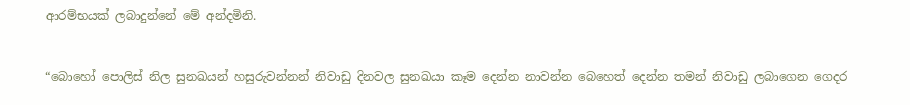ආරම්භයක් ලබාදුන්නේ මේ අන්දමිනි.


“බොහෝ පොලිස් නිල සුනඛයන් හසුරුවන්නන් නිවාඩු දිනවල සුනඛයා කෑම දෙන්න නාවන්න බෙහෙත් දෙන්න තමන් නිවාඩු ලබාගෙන ගෙදර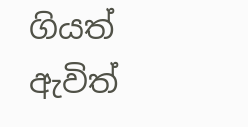ගියත් ඇවිත්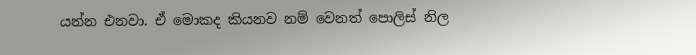යන්න එනවා. ඒ මොකද කියනව නම් වෙනත් පොලිස් නිල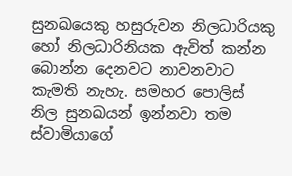සුනඛයෙකු හසුරුවන නිලධාරියකු හෝ නිලධාරිනියක ඇවිත් කන්න බොන්න දෙනවට නාවනවාට කැමති නැහැ. සමහර පොලිස් නිල සුනඛයන් ඉන්නවා තම ස්වාමියාගේ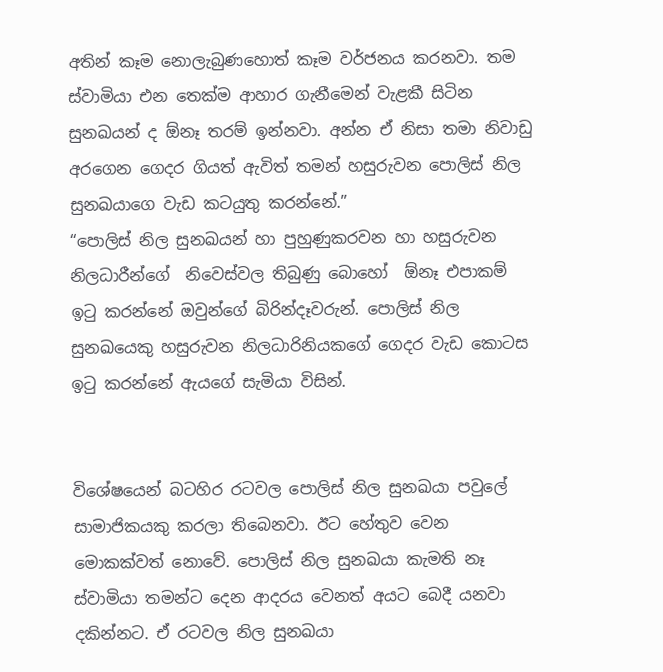අතින් කෑම නොලැබුණහොත් කෑම වර්ජනය කරනවා. තම ස්වාමියා එන තෙක්ම ආහාර ගැනීමෙන් වැළකී සිටින සුනඛයන් ද ඕනෑ තරම් ඉන්නවා. අන්න ඒ නිසා තමා නිවාඩු අරගෙන ගෙදර ගියත් ඇවිත් තමන් හසුරුවන පොලිස් නිල සුනඛයාගෙ වැඩ කටයුතු කරන්නේ.”
“පොලිස් නිල සුනඛයන් හා පුහුණුකරවන හා හසුරුවන නිලධාරීන්ගේ  නිවෙස්වල තිබුණු බොහෝ  ඕනෑ එපාකම් ඉටු කරන්නේ ඔවුන්ගේ බිරින්දෑවරුන්. පොලිස් නිල සුනඛයෙකු හසුරුවන නිලධාරිනියකගේ ගෙදර වැඩ කොටස ඉටු කරන්නේ ඇයගේ සැමියා විසින්.


විශේෂයෙන් බටහිර රටවල පොලිස් නිල සුනඛයා පවුලේ සාමාජිකයකු කරලා තිබෙනවා. ඊට හේතුව වෙන මොකක්වත් නොවේ. පොලිස් නිල සුනඛයා කැමති නෑ ස්වාමියා තමන්ට දෙන ආදරය වෙනත් අයට බෙදී යනවා දකින්නට. ඒ රටවල නිල සුනඛයා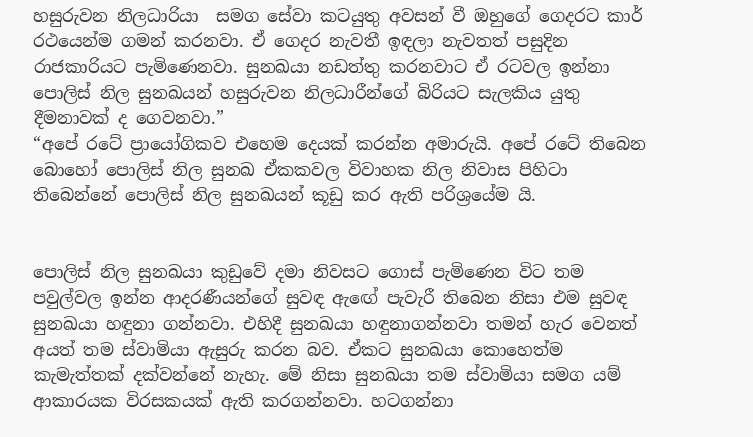හසුරුවන නිලධාරියා  සමග සේවා කටයුතු අවසන් වී ඔහුගේ ගෙදරට කාර් රථයෙන්ම ගමන් කරනවා. ඒ ගෙදර නැවතී ඉඳලා නැවතත් පසුදින රාජකාරියට පැමිණෙනවා. සුනඛයා නඩත්තු කරනවාට ඒ රටවල ඉන්නා පොලිස් නිල සුනඛයන් හසුරුවන නිලධාරීන්ගේ බිරියට සැලකිය යුතු  දීමනාවක් ද ගෙවනවා.”
“අපේ රටේ ප්‍රායෝගිකව එහෙම දෙයක් කරන්න අමාරුයි. අපේ රටේ තිබෙන බොහෝ පොලිස් නිල සුනඛ ඒකකවල විවාහක නිල නිවාස පිහිටා තිබෙන්නේ පොලිස් නිල සුනඛයන් කූඩු කර ඇති පරිශ්‍රයේම යි.


පොලිස් නිල සුනඛයා කුඩුවේ දමා නිවසට ගොස් පැමිණෙන විට තම පවුල්වල ඉන්න ආදරණීයන්ගේ සුවඳ ඇඟේ පැවැරී තිබෙන නිසා එම සුවඳ සුනඛයා හඳුනා ගන්නවා. එහිදී සුනඛයා හඳුනාගන්නවා තමන් හැර වෙනත් අයත් තම ස්වාමියා ඇසුරු කරන බව. ඒකට සුනඛයා කොහෙත්ම කැමැත්තක් දක්වන්නේ නැහැ. මේ නිසා සුනඛයා තම ස්වාමියා සමග යම් ආකාරයක විරසකයක් ඇති කරගන්නවා. හටගන්නා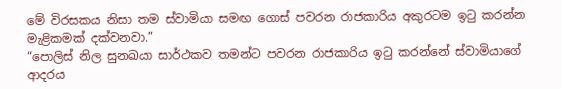මේ විරසකය නිසා තම ස්වාමියා සමඟ ගොස් පවරන රාජකාරිය අකුරටම ඉටු කරන්න මැළිකමක් දක්වනවා.”
“පොලිස් නිල සුනඛයා සාර්ථකව තමන්ට පවරන රාජකාරිය ඉටු කරන්නේ ස්වාමියාගේ ආදරය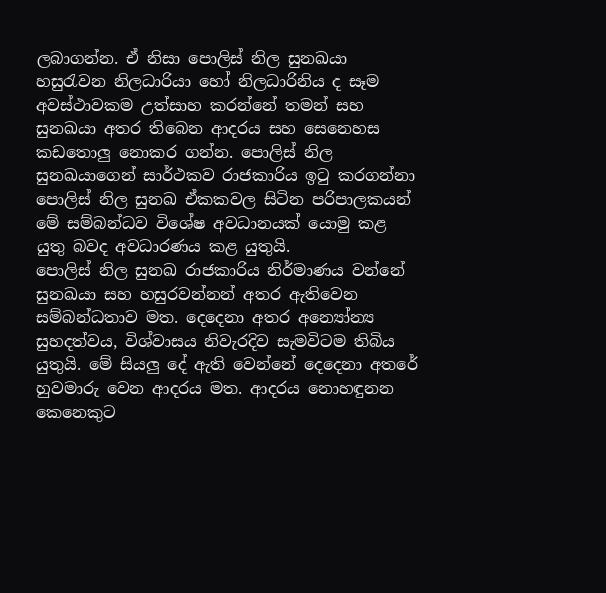ලබාගන්න. ඒ නිසා පොලිස් නිල සුනඛයා හසුරැවන නිලධාරියා හෝ නිලධාරිනිය ද සෑම අවස්ථාවකම උත්සාහ කරන්නේ තමන් සහ සුනඛයා අතර තිබෙන ආදරය සහ සෙනෙහස කඩතොලු නොකර ගන්න. පොලිස් නිල සුනඛයාගෙන් සාර්ථකව රාජකාරිය ඉටු කරගන්නා පොලිස් නිල සුනඛ ඒකකවල සිටින පරිපාලකයන් මේ සම්බන්ධව විශේෂ අවධානයක් යොමු කළ යුතු බවද අවධාරණය කළ යුතුයි.
පොලිස් නිල සුනඛ රාජකාරිය නිර්මාණය වන්නේ සුනඛයා සහ හසුරවන්නන් අතර ඇතිවෙන  සම්බන්ධතාව මත. දෙදෙනා අතර අන්‍යෝන්‍ය සුහදත්වය, විශ්වාසය නිවැරදිව සැමවිටම තිබිය යුතුයි. මේ සියලු‍ දේ ඇති වෙන්නේ දෙදෙනා අතරේ හුවමාරු වෙන ආදරය මත. ආදරය නොහඳුනන කෙනෙකුට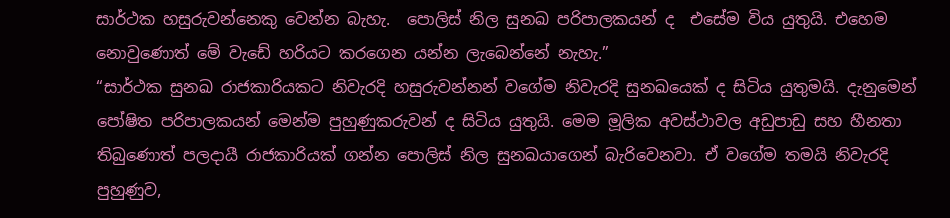සාර්ථක හසුරුවන්නෙකු වෙන්න බැහැ.  පොලිස් නිල සුනඛ පරිපාලකයන් ද  එසේම විය යුතුයි. එහෙම නොවුණොත් මේ වැඩේ හරියට කරගෙන යන්න ලැබෙන්නේ නැහැ.”
“සාර්ථක සුනඛ රාජකාරියකට නිවැරදි හසුරුවන්නන් වගේම නිවැරදි සුනඛයෙක් ද සිටිය යුතුමයි. දැනුමෙන් පෝෂිත පරිපාලකයන් මෙන්ම පුහුණුකරුවන් ද සිටිය යුතුයි. මෙම මූලික අවස්ථාවල අඩුපාඩු සහ හීනතා තිබුණොත් පලදායී රාජකාරියක් ගන්න පොලිස් නිල සුනඛයාගෙන් බැරිවෙනවා. ඒ වගේම තමයි නිවැරදි පුහුණුව,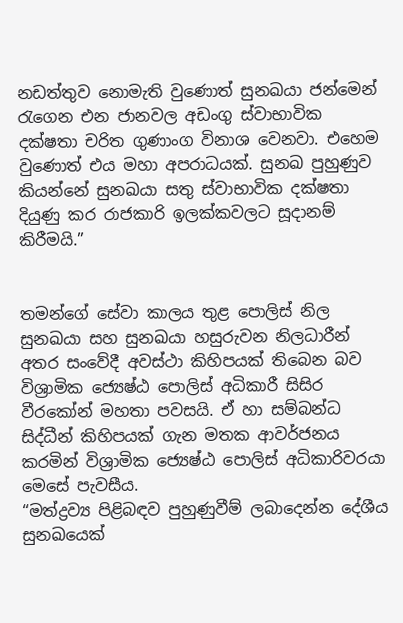නඩත්තුව නොමැති වුණොත් සුනඛයා ජන්මෙන් රැගෙන එන ජානවල අඩංගු ස්වාභාවික දක්ෂතා චරිත ගුණාංග විනාශ වෙනවා. එහෙම වුණොත් එය මහා අපරාධයක්. සුනඛ පුහුණුව කියන්නේ සුනඛයා සතු ස්වාභාවික දක්ෂතා දියුණු කර රාජකාරි ඉලක්කවලට සූදානම් කිරීමයි.”


තමන්ගේ සේවා කාලය තුළ පොලිස් නිල සුනඛයා සහ සුනඛයා හසුරුවන නිලධාරීන් අතර සංවේදී අවස්ථා කිහිපයක් තිබෙන බව විශ්‍රාමික ජ්‍යෙෂ්ඨ පොලිස් අධිකාරී සිසිර වීරකෝන් මහතා පවසයි. ඒ හා සම්බන්ධ සිද්ධීන් කිහිපයක් ගැන මතක ආවර්ජනය කරමින් විශ්‍රාමික ජ්‍යෙෂ්ඨ පොලිස් අධිකාරිවරයා මෙසේ පැවසීය.
“මත්ද්‍රව්‍ය පිළිබඳව පුහුණුවීම් ලබාදෙන්න දේශීය සුනඛයෙක්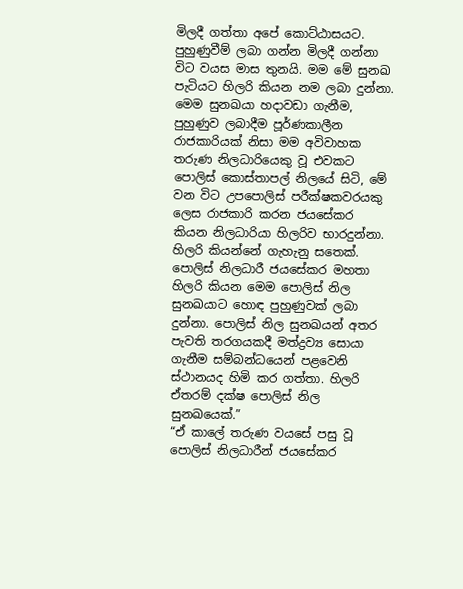මිලදී ගත්තා අපේ කොට්ඨාසයට. පුහුණුවීම් ලබා ගන්න මිලදී ගන්නා විට වයස මාස තුනයි. මම මේ සුනඛ පැටියට හිලරි කියන නම ලබා දුන්නා. මෙම සුනඛයා හදාවඩා ගැනීම, පුහුණුව ලබාදීම පූර්ණකාලීන රාජකාරියක් නිසා මම අවිවාහක තරුණ නිලධාරියෙකු වූ එවකට පොලිස් කොස්තාපල් නිලයේ සිටි, මේ වන විට උපපොලිස් පරීක්ෂකවරයකු ලෙස රාජකාරි කරන ජයසේකර කියන නිලධාරියා හිලරිව භාරදුන්නා. හිලරි කියන්නේ ගැහැනු සතෙක්.
පොලිස් නිලධාරී ජයසේකර මහතා හිලරි කියන මෙම පොලිස් නිල සුනඛයාට හොඳ පුහුණුවක් ලබා දුන්නා. පොලිස් නිල සුනඛයන් අතර පැවති තරගයකදී මත්ද්‍රව්‍ය සොයා ගැනීම සම්බන්ධයෙන් පළවෙනි ස්ථානයද හිමි කර ගත්තා. හිලරි ඒතරම් දක්ෂ පොලිස් නිල සුනඛයෙක්.”
“ඒ කාලේ තරුණ වයසේ පසු වූ පොලිස් නිලධාරීන් ජයසේකර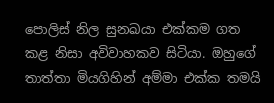පොලිස් නිල සුනඛයා එක්කම ගත කළ නිසා අවිවාහකව සිටියා. ඔහුගේ තාත්තා මියගිහින් අම්මා එක්ක තමයි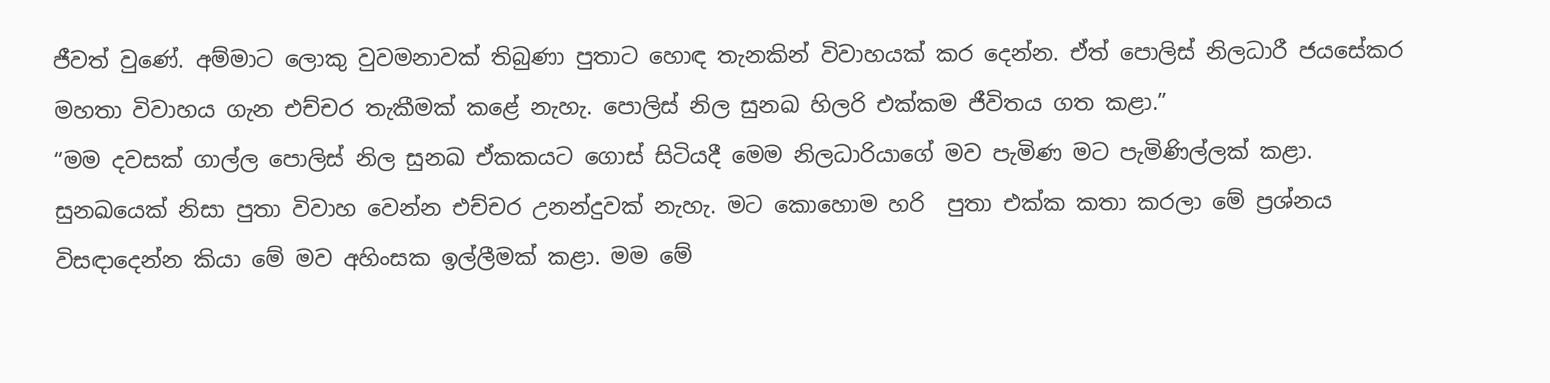ජීවත් වුණේ. අම්මාට ලොකු වුවමනාවක් තිබුණා පුතාට හොඳ තැනකින් විවාහයක් කර දෙන්න. ඒත් පොලිස් නිලධාරී ජයසේකර මහතා විවාහය ගැන එච්චර තැකීමක් කළේ නැහැ. පොලිස් නිල සුනඛ හිලරි එක්කම ජීවිතය ගත කළා.”
“මම දවසක් ගාල්ල පොලිස් නිල සුනඛ ඒකකයට ගොස් සිටියදී මෙම නිලධාරියාගේ මව පැමිණ මට පැමිණිල්ලක් කළා. සුනඛයෙක් නිසා පුතා විවාහ වෙන්න එච්චර උනන්දුවක් නැහැ. මට කොහොම හරි  පුතා එක්ක කතා කරලා මේ ප්‍රශ්නය විසඳාදෙන්න කියා මේ මව අහිංසක ඉල්ලීමක් කළා. මම මේ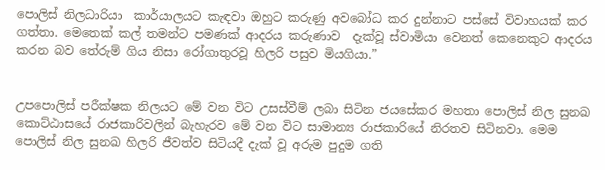පොලිස් නිලධාරියා  කාර්යාලයට කැඳවා ඔහුට කරුණු අවබෝධ කර දුන්නාට පස්සේ විවාහයක් කර ගත්තා. මෙතෙක් කල් තමන්ට පමණක් ආදරය කරුණාව  දැක්වූ ස්වාමියා වෙනත් කෙනෙකුට ආදරය කරන බව තේරුම් ගිය නිසා රෝගාතුරවූ හිලරි පසුව මියගියා.”


උපපොලිස් පරීක්ෂක නිලයට මේ වන විට උසස්වීම් ලබා සිටින ජයසේකර මහතා පොලිස් නිල සුනඛ කොට්ඨාසයේ රාජකාරිවලින් බැහැරව මේ වන විට සාමාන්‍ය රාජකාරියේ නිරතව සිටිනවා. මෙම පොලිස් නිල සුනඛ හිලරි ජීවත්ව සිටියදී දැක් වූ අරුම පුදුම ගති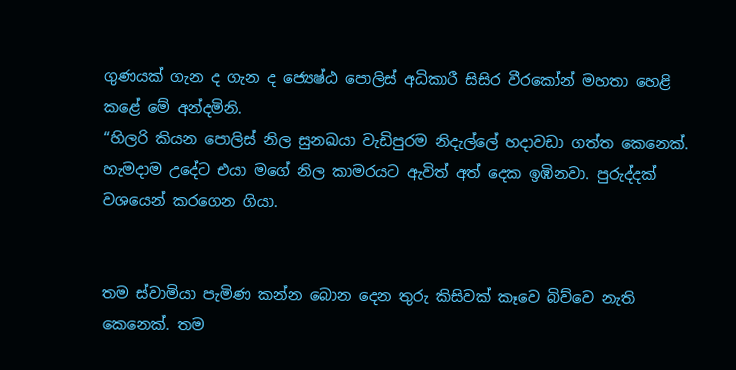ගුණයක් ගැන ද ගැන ද ජ්‍යෙෂ්ඨ පොලිස් අධිකාරී සිසිර වීරකෝන් මහතා හෙළි කළේ මේ අන්දමිනි.
“හිලරි කියන පොලිස් නිල සුනඛයා වැඩිපුරම නිදැල්ලේ හදාවඩා ගත්ත කෙනෙක්. හැමදාම උදේට එයා මගේ නිල කාමරයට ඇවිත් අත් දෙක ඉඹිනවා. පුරුද්දක් වශයෙන් කරගෙන ගියා.


තම ස්වාමියා පැමිණ කන්න බොන දෙන තුරු කිසිවක් කෑවෙ බිව්වෙ නැති කෙනෙක්. තම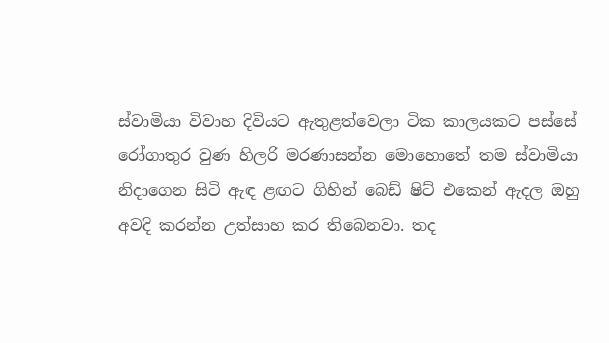ස්වාමියා විවාහ දිවියට ඇතුළත්වෙලා ටික කාලයකට පස්සේ රෝගාතුර වුණ හිලරි මරණාසන්න මොහොතේ තම ස්වාමියා නිදාගෙන සිටි ඇඳ ළඟට ගිහින් බෙඩ් ෂිට් එකෙන් ඇදල ඔහු අවදි කරන්න උත්සාහ කර තිබෙනවා. තද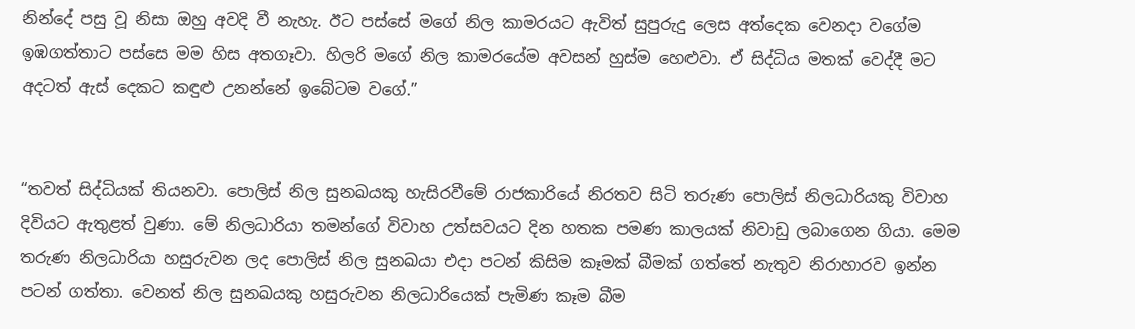නින්දේ පසු වූ නිසා ඔහු අවදි වී නැහැ. ඊට පස්සේ මගේ නිල කාමරයට ඇවිත් සුපුරුදු ලෙස අත්දෙක වෙනදා වගේම ඉඹගත්තාට පස්සෙ මම හිස අතගෑවා. හිලරි මගේ නිල කාමරයේම අවසන් හුස්ම හෙළුවා. ඒ සිද්ධිය මතක් වෙද්දී මට අදටත් ඇස් දෙකට කඳුළු උනන්නේ ඉබේටම වගේ.”


“තවත් සිද්ධියක් තියනවා. පොලිස් නිල සුනඛයකු හැසිරවීමේ රාජකාරියේ නිරතව සිටි තරුණ පොලිස් නිලධාරියකු විවාහ දිවියට ඇතුළත් වුණා. මේ නිලධාරියා තමන්ගේ විවාහ උත්සවයට දින හතක පමණ කාලයක් නිවාඩු ලබාගෙන ගියා. මෙම තරුණ නිලධාරියා හසුරුවන ලද පොලිස් නිල සුනඛයා එදා පටන් කිසිම කෑමක් බීමක් ගත්තේ නැතුව නිරාහාරව ඉන්න පටන් ගත්තා. වෙනත් නිල සුනඛයකු හසුරුවන නිලධාරියෙක් පැමිණ කෑම බීම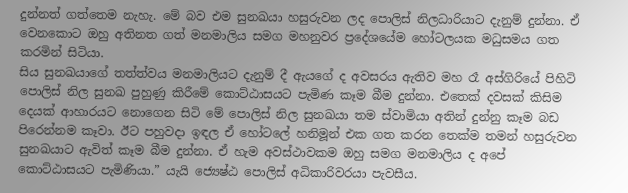දුන්නත් ගත්තෙම නැහැ. මේ බව එම සුනඛයා හසුරුවන ලද පොලිස් නිලධාරියාට දැනුම් දුන්නා. ඒ වෙනකොට ඔහු අතිනත ගත් මනමාලිය සමග මහනුවර ප්‍රදේශයේම හෝටලයක මධුසමය ගත කරමින් සිටියා.
සිය සුනඛයාගේ තත්ත්වය මනමාලියට දැනුම් දී ඇයගේ ද අවසරය ඇතිව මහ රෑ අස්ගිරියේ පිහිටි පොලිස් නිල සුනඛ පුහුණු කිරීමේ කොට්ඨාසයට පැමිණ කෑම බීම දුන්නා. එතෙක් දවසක් කිසිම දෙයක් ආහාරයට නොගෙන සිටි මේ පොලිස් නිල සුනඛයා තම ස්වාමියා අතින් දුන්නු කෑම බඩ පිරෙන්නම කෑවා. ඊට පහුවදා ඉඳල ඒ හෝටලේ හනිමූන් එක ගත කරන තෙක්ම තමන් හසුරුවන සුනඛයාට ඇවිත් කෑම බීම දුන්නා. ඒ හැම අවස්ථාවකම ඔහු සමග මනමාලිය ද අපේ කොට්ඨාසයට පැමිණියා.” යැයි ජ්‍යෙෂ්ඨ පොලිස් අධිකාරිවරයා පැවසීය.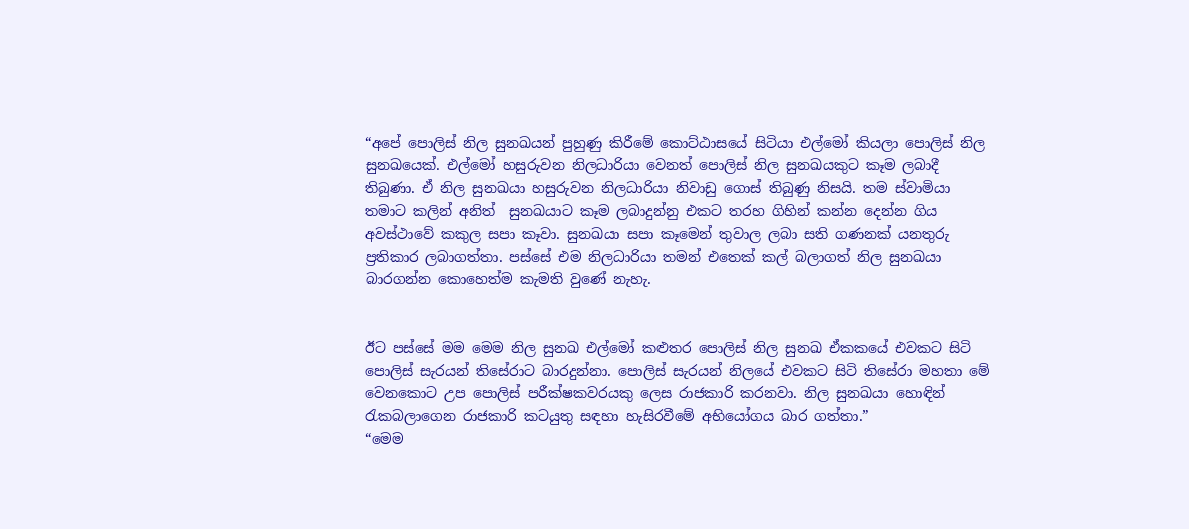“අපේ පොලිස් නිල සුනඛයන් පුහුණු කිරීමේ කොට්ඨාසයේ සිටියා එල්මෝ කියලා පොලිස් නිල සුනඛයෙක්. එල්මෝ හසුරුවන නිලධාරියා වෙනත් පොලිස් නිල සුනඛයකුට කෑම ලබාදී තිබුණා. ඒ නිල සුනඛයා හසුරුවන නිලධාරියා නිවාඩු ගොස් තිබුණු නිසයි. තම ස්වාමියා තමාට කලින් අනිත්  සුනඛයාට කෑම ලබාදුන්නු එකට තරහ ගිහින් කන්න දෙන්න ගිය අවස්ථාවේ කකුල සපා කෑවා. සුනඛයා සපා කෑමෙන් තුවාල ලබා සති ගණනක් යනතුරු ප්‍රතිකාර ලබාගත්තා. පස්සේ එම නිලධාරියා තමන් එතෙක් කල් බලාගත් නිල සුනඛයා බාරගන්න කොහෙත්ම කැමති වුණේ නැහැ.


ඊට පස්සේ මම මෙම නිල සුනඛ එල්මෝ කළුතර පොලිස් නිල සුනඛ ඒකකයේ එවකට සිටි පොලිස් සැරයන් තිසේරාට බාරදුන්නා. පොලිස් සැරයන් නිලයේ එවකට සිටි තිසේරා මහතා මේ වෙනකොට උප පොලිස් පරීක්ෂකවරයකු ලෙස රාජකාරි කරනවා. නිල සුනඛයා හොඳින් රැකබලාගෙන රාජකාරි කටයුතු සඳහා හැසිරවීමේ අභියෝගය බාර ගත්තා.”
“මෙම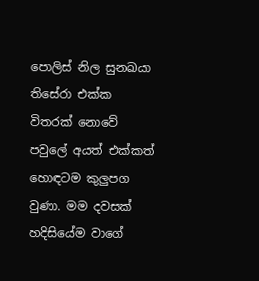පොලිස් නිල සුනඛයා තිසේරා එක්ක විතරක් නොවේ පවුලේ අයත් එක්කත් හොඳටම කුලුපග වුණා. මම දවසක් හදිසියේම වාගේ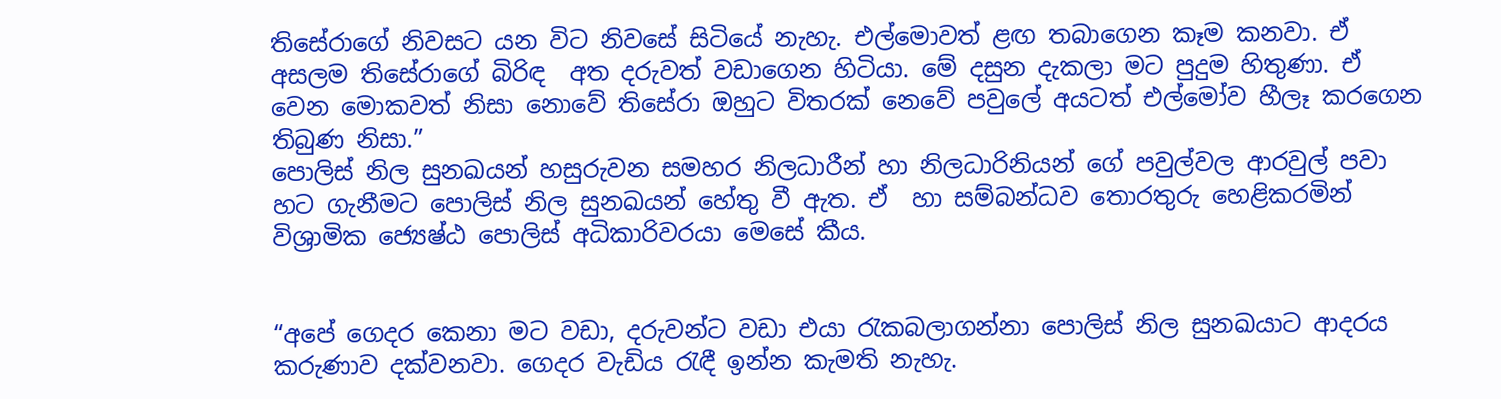තිසේරාගේ නිවසට යන විට නිවසේ සිටියේ නැහැ. එල්මොවත් ළඟ තබාගෙන කෑම කනවා. ඒ අසලම තිසේරාගේ බිරිඳ  අත දරුවත් වඩාගෙන හිටියා. මේ දසුන දැකලා මට පුදුම හිතුණා. ඒ වෙන මොකවත් නිසා නොවේ තිසේරා ඔහුට විතරක් නෙවේ පවුලේ අයටත් එල්මෝව හීලෑ කරගෙන තිබුණ නිසා.”
පොලිස් නිල සුනඛයන් හසුරුවන සමහර නිලධාරීන් හා නිලධාරිනියන් ගේ පවුල්වල ආරවුල් පවා හට ගැනීමට පොලිස් නිල සුනඛයන් හේතු වී ඇත. ඒ  හා සම්බන්ධව තොරතුරු හෙළිකරමින් විශ්‍රාමික ජ්‍යෙෂ්ඨ පොලිස් අධිකාරිවරයා මෙසේ කීය.


“අපේ ගෙදර කෙනා මට වඩා, දරුවන්ට වඩා එයා රැකබලාගන්නා පොලිස් නිල සුනඛයාට ආදරය කරුණාව දක්වනවා. ගෙදර වැඩිය රැඳී ඉන්න කැමති නැහැ.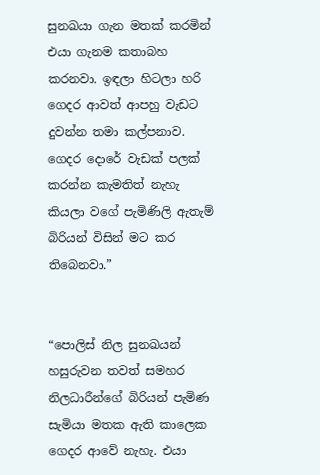සුනඛයා ගැන මතක් කරමින් එයා ගැනම කතාබහ කරනවා. ඉඳලා හිටලා හරි ගෙදර ආවත් ආපහු වැඩට දුවන්න තමා කල්පනාව. ගෙදර දොරේ වැඩක් පලක් කරන්න කැමතිත් නැහැ කියලා වගේ පැමිණිලි ඇතැම් බිරියන් විසින් මට කර තිබෙනවා.”


“පොලිස් නිල සුනඛයන් හසුරුවන තවත් සමහර නිලධාරීන්ගේ බිරියන් පැමිණ සැමියා මතක ඇති කාලෙක ගෙදර ආවේ නැහැ. එයා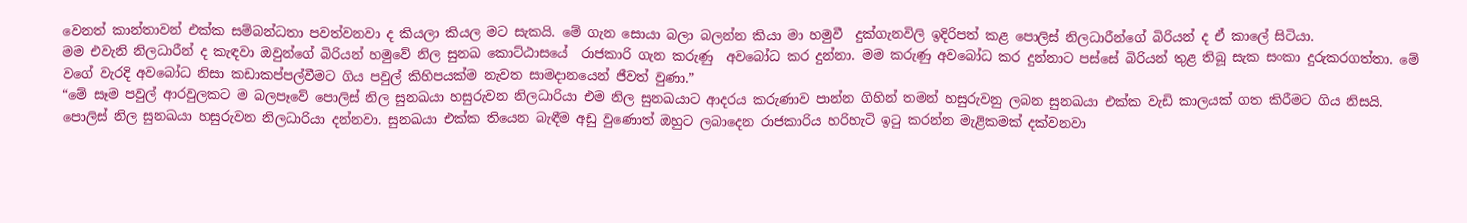වෙනත් කාන්තාවන් එක්ක සම්බන්ධතා පවත්වනවා ද කියලා කියල මට සැකයි. මේ ගැන සොයා බලා බලන්න කියා මා හමුවී  දුක්ගැනවිලි ඉදිරිපත් කළ පොලිස් නිලධාරීන්ගේ බිරියන් ද ඒ කාලේ සිටියා.
මම එවැනි නිලධාරීන් ද කැඳවා ඔවුන්ගේ බිරියන් හමුවේ නිල සුනඛ කොට්ඨාසයේ  රාජකාරි ගැන කරුණු  අවබෝධ කර දුන්නා. මම කරුණු අවබෝධ කර දුන්නාට පස්සේ බිරියන් තුළ තිබූ සැක සංකා දුරුකරගත්තා. මේ වගේ වැරදි අවබෝධ නිසා කඩාකප්පල්වීමට ගිය පවුල් කිහිපයක්ම නැවත සාමදානයෙන් ජීවත් වුණා.”
“මේ සෑම පවුල් ආරවුලකට ම බලපෑවේ පොලිස් නිල සුනඛයා හසුරුවන නිලධාරියා එම නිල සුනඛයාට ආදරය කරුණාව පාන්න ගිහින් තමන් හසුරුවනු ලබන සුනඛයා එක්ක වැඩි කාලයක් ගත කිරීමට ගිය නිසයි. පොලිස් නිල සුනඛයා හසුරුවන නිලධාරියා දන්නවා. සුනඛයා එක්ක තියෙන බැඳීම අඩු වුණොත් ඔහුට ලබාදෙන රාජකාරිය හරිහැටි ඉටු කරන්න මැළිකමක් දක්වනවා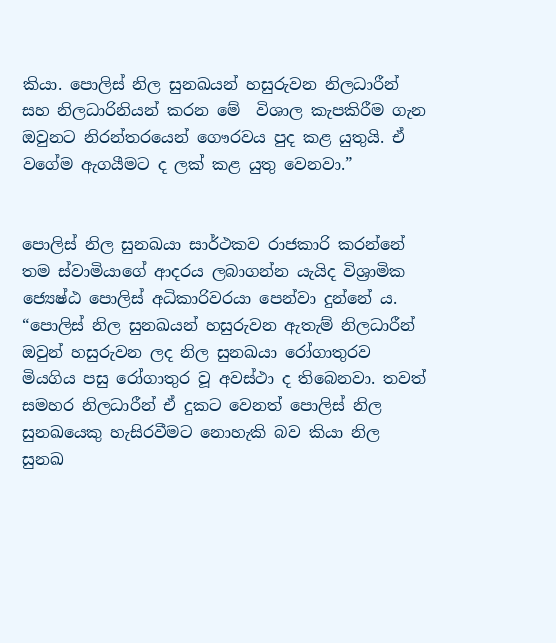කියා. පොලිස් නිල සුනඛයන් හසුරුවන නිලධාරීන් සහ නිලධාරිනියන් කරන මේ  විශාල කැපකිරීම ගැන ඔවුනට නිරන්තරයෙන් ගෞරවය පුද කළ යුතුයි. ඒ වගේම ඇගයීමට ද ලක් කළ යුතු වෙනවා.”


පොලිස් නිල සුනඛයා සාර්ථකව රාජකාරි කරන්නේ තම ස්වාමියාගේ ආදරය ලබාගන්න යැයිද විශ්‍රාමික ජ්‍යෙෂ්ඨ පොලිස් අධිකාරිවරයා පෙන්වා දුන්නේ ය.
“පොලිස් නිල සුනඛයන් හසුරුවන ඇතැම් නිලධාරීන් ඔවුන් හසුරුවන ලද නිල සුනඛයා රෝගාතුරව මියගිය පසු රෝගාතුර වූ අවස්ථා ද තිබෙනවා. තවත් සමහර නිලධාරීන් ඒ දුකට වෙනත් පොලිස් නිල සුනඛයෙකු හැසිරවීමට නොහැකි බව කියා නිල සුනඛ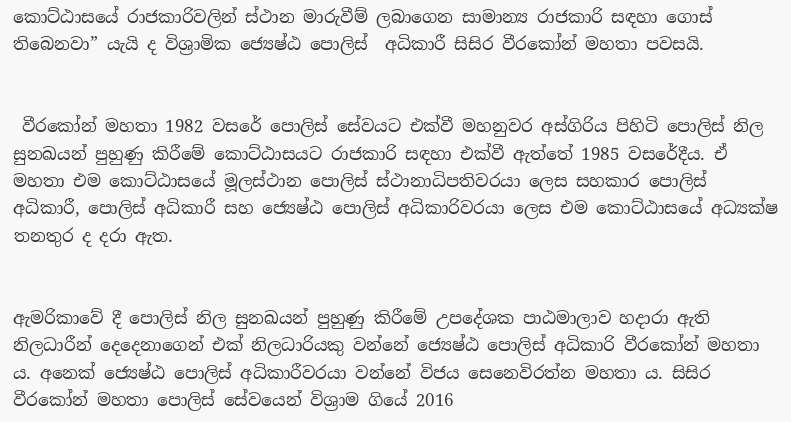කොට්ඨාසයේ රාජකාරිවලින් ස්ථාන මාරුවීම් ලබාගෙන සාමාන්‍ය රාජකාරි සඳහා ගොස් තිබෙනවා” යැයි ද විශ්‍රාමික ජ්‍යෙෂ්ඨ පොලිස්  අධිකාරී සිසිර වීරකෝන් මහතා පවසයි.


 වීරකෝන් මහතා 1982 වසරේ පොලිස් සේවයට එක්වී මහනුවර අස්ගිරිය පිහිටි පොලිස් නිල සුනඛයන් පුහුණු කිරීමේ කොට්ඨාසයට රාජකාරි සඳහා එක්වී ඇත්තේ 1985 වසරේදීය. ඒ මහතා එම කොට්ඨාසයේ මූලස්ථාන පොලිස් ස්ථානාධිපතිවරයා ලෙස සහකාර පොලිස් අධිකාරී, පොලිස් අධිකාරී සහ ජ්‍යෙෂ්ඨ පොලිස් අධිකාරිවරයා ලෙස එම කොට්ඨාසයේ අධ්‍යක්ෂ තනතුර ද දරා ඇත.


ඇමරිකාවේ දී පොලිස් නිල සුනඛයන් පුහුණු කිරීමේ උපදේශක පාඨමාලාව හදාරා ඇති නිලධාරීන් දෙදෙනාගෙන් එක් නිලධාරියකු වන්නේ ජ්‍යෙෂ්ඨ පොලිස් අධිකාරි වීරකෝන් මහතා ය. අනෙක් ජ්‍යෙෂ්ඨ පොලිස් අධිකාරීවරයා වන්නේ විජය සෙනෙවිරත්න මහතා ය. සිසිර වීරකෝන් මහතා පොලිස් සේවයෙන් විශ්‍රාම ගියේ 2016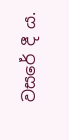වසරේ දී ය.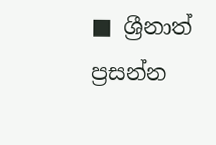■ ශ්‍රීනාත් ප්‍රසන්න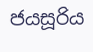ජයසූරිය